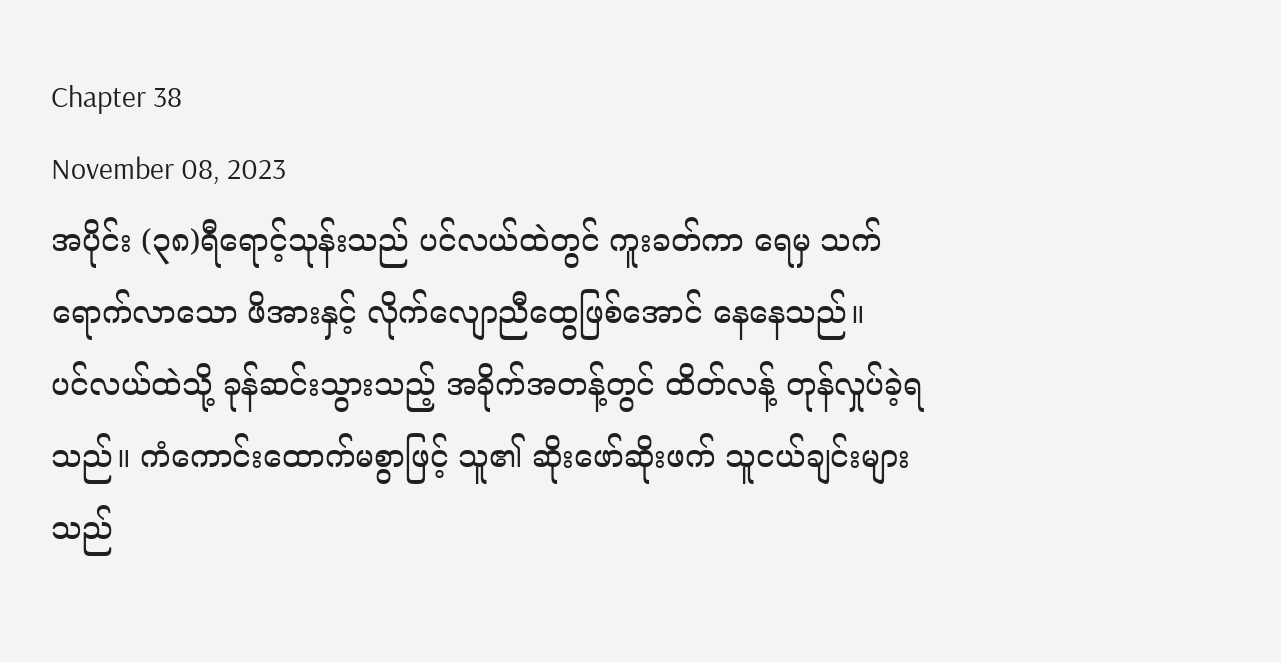Chapter 38
November 08, 2023
အပိုင်း (၃၈)ရီရောင့်သုန်းသည် ပင်လယ်ထဲတွင် ကူးခတ်ကာ ရေမှ သက်ရောက်လာသော ဖိအားနှင့် လိုက်လျောညီထွေဖြစ်အောင် နေနေသည်။
ပင်လယ်ထဲသို့ ခုန်ဆင်းသွားသည့် အခိုက်အတန့်တွင် ထိတ်လန့် တုန်လှုပ်ခဲ့ရသည်။ ကံကောင်းထောက်မစွာဖြင့် သူ၏ ဆိုးဖော်ဆိုးဖက် သူငယ်ချင်းများသည်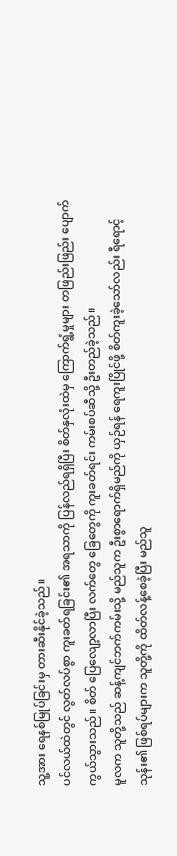သူ့အား ရေနစ်မြုပ်ခြင်းမှ တားဆီးနိုင်ခဲ့သည်။
ပင်လယ်ထဲတွင် လွတ်လပ်စွာ ကူးခတ်ရခြင်း၏ အရသာကို ပြန်လည်ရရှိပြီး စိတ်နှလုံးထဲမှ ကြောက်ရွံ့မှုများ တဖြည်းဖြည်း ပျောက်ကွယ်သွားသည်။ စိတ် ပြေလျော့လာပြီး လက်တွေ ခြေတွေကို ကူးခတ်ရင်း ကမ်းစပ်ဆီသို့ ဦးတည်ခဲ့သည်။
မူလက သူတို့သည် ဆန့်ကျင်ဘက်ကမ်းသို့ မည်သူက ဦးစွာရောက်ရှိမည်ကို ယှဉ်ရန် ရေကူးပြိုင်ဖို့ စိတ်ကူးခဲ့သော်လည်း ရီရောင့်သုန်း၏ ဖြစ်ရပ်များက သူတို့ကို ထိတ်လန့်စေခဲ့ပြီး မည်သူ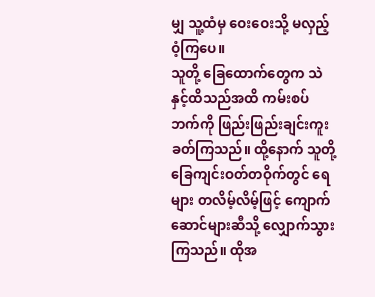မျှ သူ့ထံမှ ဝေးဝေးသို့ မလှည့်ဝံ့ကြပေ။
သူတို့ ခြေထောက်တွေက သဲနှင့်ထိသည်အထိ ကမ်းစပ်ဘက်ကို ဖြည်းဖြည်းချင်းကူးခတ်ကြသည်။ ထို့နောက် သူတို့ ခြေကျင်းဝတ်တဝိုက်တွင် ရေများ တလိမ့်လိမ့်ဖြင့် ကျောက်ဆောင်များဆီသို့ လျှောက်သွားကြသည်။ ထိုအ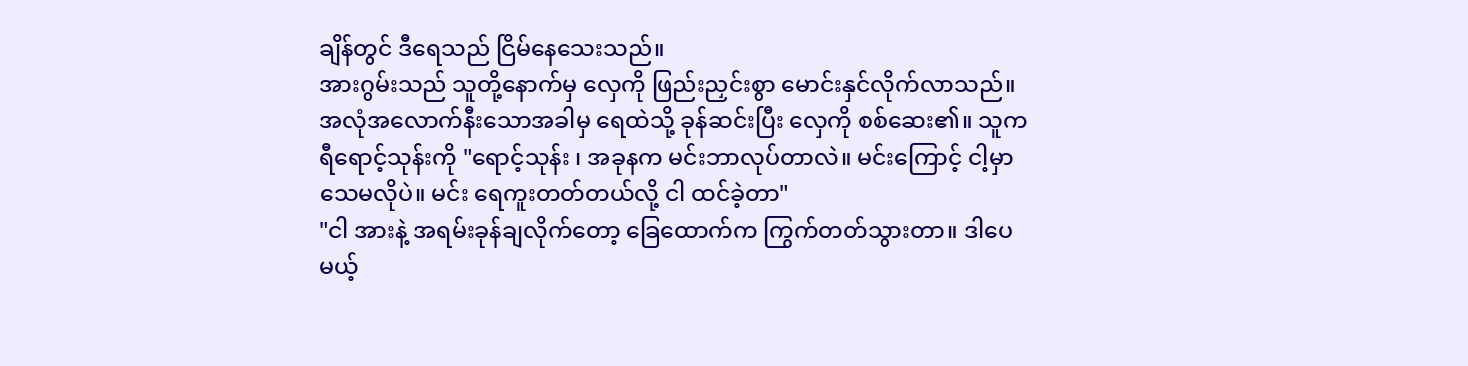ချိန်တွင် ဒီရေသည် ငြိမ်နေသေးသည်။
အားဂွမ်းသည် သူတို့နောက်မှ လှေကို ဖြည်းညှင်းစွာ မောင်းနှင်လိုက်လာသည်။ အလုံအလောက်နီးသောအခါမှ ရေထဲသို့ ခုန်ဆင်းပြီး လှေကို စစ်ဆေး၏။ သူက ရီရောင့်သုန်းကို "ရောင့်သုန်း ၊ အခုနက မင်းဘာလုပ်တာလဲ။ မင်းကြောင့် ငါ့မှာ သေမလိုပဲ။ မင်း ရေကူးတတ်တယ်လို့ ငါ ထင်ခဲ့တာ"
"ငါ အားနဲ့ အရမ်းခုန်ချလိုက်တော့ ခြေထောက်က ကြွက်တတ်သွားတာ။ ဒါပေမယ့်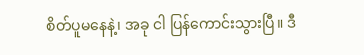စိတ်ပူမနေနဲ့၊ အခု ငါ ပြန်ကောင်းသွားပြီ။ ဒီ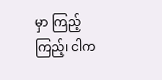မှာ ကြည့်ကြည့်၊ ငါက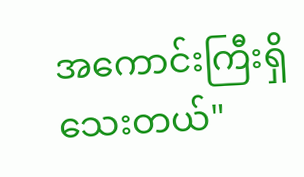အကောင်းကြီးရှိသေးတယ်"